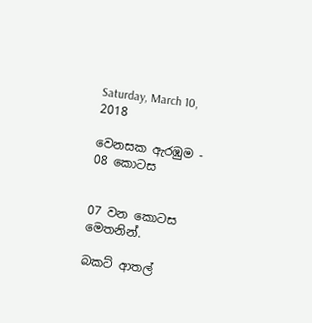Saturday, March 10, 2018

වෙනසක ඇරඹුම - 08 කොටස


07 වන කොටස මෙතනින්.

බකට් ආතල්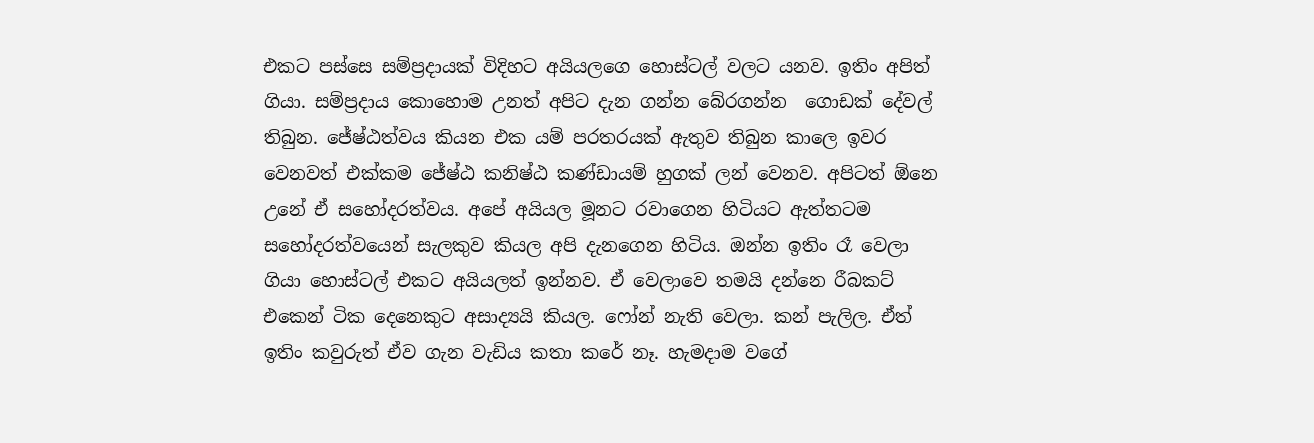එකට පස්සෙ සම්ප්‍රදායක් විදිහට අයියලගෙ හොස්ටල් වලට යනව. ඉතිං අපිත් ගියා. සම්ප්‍රදාය කොහොම උනත් අපිට දැන ගන්න බේරගන්න  ගොඩක් දේවල් තිබුන. ජේෂ්ඨත්වය කියන එක යම් පරතරයක් ඇතුව තිබුන කාලෙ ඉවර වෙනවත් එක්කම ජේෂ්ඨ කනිෂ්ඨ කණ්ඩායම් හුගක් ලන් වෙනව. අපිටත් ඕනෙ උනේ ඒ සහෝදරත්වය. අපේ අයියල මූනට රවාගෙන හිටියට ඇත්තටම සහෝදරත්වයෙන් සැලකුව කියල අපි දැනගෙන හිටිය. ඔන්න ඉතිං රෑ වෙලා ගියා හොස්ටල් එකට අයියලත් ඉන්නව. ඒ වෙලාවෙ තමයි දන්නෙ රීබකට් එකෙන් ටික දෙනෙකුට අසාද්‍යයි කියල. ෆෝන් නැති වෙලා. කන් පැලිල. ඒත් ඉතිං කවුරුත් ඒව ගැන වැඩිය කතා කරේ නෑ. හැමදාම වගේ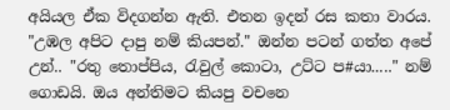අයියල ඒක විදගන්න ඇති. එතන ඉදන් රස කතා වාරය. "උඹල අපිට දාපු නම් කියපන්." ඔන්න පටන් ගත්ත අපේ උන්.. "රතු තොප්පිය, රැවුල් කොටා, උට්ට ප#යා....." නම් ගොඩයි. ඔය අන්තිමට කියපු වචනෙ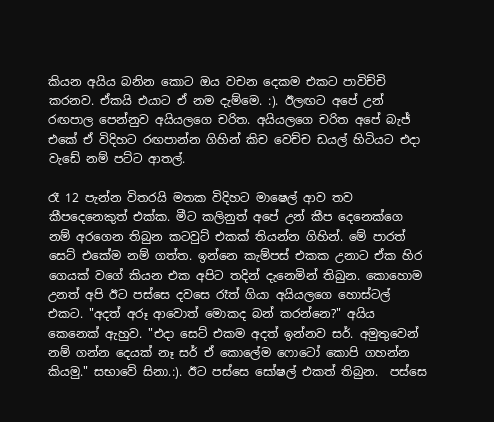කියන අයිය බනින කොට ඔය වචන දෙකම එකට පාවිච්චි කරනව. ඒකයි එයාට ඒ නම දැම්මෙ. :). ඊලඟට අපේ උන් රඟපාල පෙන්නුව අයියලගෙ චරිත. අයියලගෙ චරිත අපේ බැජ් එකේ ඒ විදිහට රඟපාන්න ගිහින් කිච වෙච්ච ඩයල් හිටියට එදා වැඩේ නම් පට්ට ආතල්.

රෑ 12 පැන්න විතරයි මතක විදිහට මාෂෙල් ආව තව කීපදෙනෙකුත් එක්ක. මීට කලිනුත් අපේ උන් කීප දෙනෙක්ගෙ නම් අරගෙන තිබුන කටවුට් එකක් තියන්න ගිහින්. මේ පාරත් සෙට් එකේම නම් ගත්ත. ඉන්නෙ කැම්පස් එකක උනාට ඒක හිර ගෙයක් වගේ කියන එක අපිට තදින් දැනෙමින් තිබුන. කොහොම උනත් අපි ඊට පස්සෙ දවසෙ රෑත් ගියා අයියලගෙ හොස්ටල් එකට. "අදත් අරූ ආවොත් මොකද බන් කරන්නෙ?" අයිය කෙනෙක් ඇහුව. "එදා සෙට් එකම අදත් ඉන්නව සර්. අමුතුවෙන් නම් ගන්න දෙයක් නෑ සර් ඒ කොලේම ෆොටෝ කොපි ගහන්න කියමු." සභාවේ සිනා.:). ඊට පස්සෙ සෝෂල් එකත් තිබුන.  පස්සෙ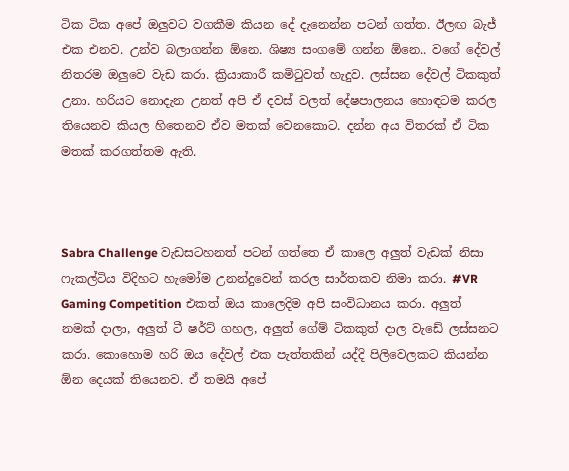ටික ටික අපේ ඔලුවට වගකීම කියන දේ දැනෙන්න පටන් ගත්ත. ඊලඟ බැජ් එක එනව. උන්ව බලාගන්න ඕනෙ. ශිෂ්‍ය සංගමේ ගන්න ඕනෙ.. වගේ දේවල් නිතරම ඔලුවෙ වැඩ කරා. ක්‍රියාකාරී කමිටුවත් හැදුව. ලස්සන දේවල් ටිකකුත් උනා. හරියට නොදැන උනත් අපි ඒ දවස් වලත් දේෂපාලනය හොඳටම කරල තියෙනව කියල හිතෙනව ඒව මතක් වෙනකොට. දන්න අය විතරක් ඒ ටික මතක් කරගත්තම ඇති.



Sabra Challenge වැඩසටහනත් පටන් ගත්තෙ ඒ කාලෙ අලුත් වැඩක් නිසා ෆැකල්ටිය විදිහට හැමෝම උනන්දුවෙන් කරල සාර්තකව නිමා කරා. #VR Gaming Competition එකත් ඔය කාලෙදිම අපි සංවිධානය කරා. අලුත් නමක් දාලා, අලුත් ටී ෂර්ට් ගහල, අලුත් ගේම් ටිකකුත් දාල වැඩේ ලස්සනට කරා. කොහොම හරි ඔය දේවල් එක පැත්තකින් යද්දි පිලිවෙලකට කියන්න ඕන දෙයක් තියෙනව. ඒ තමයි අපේ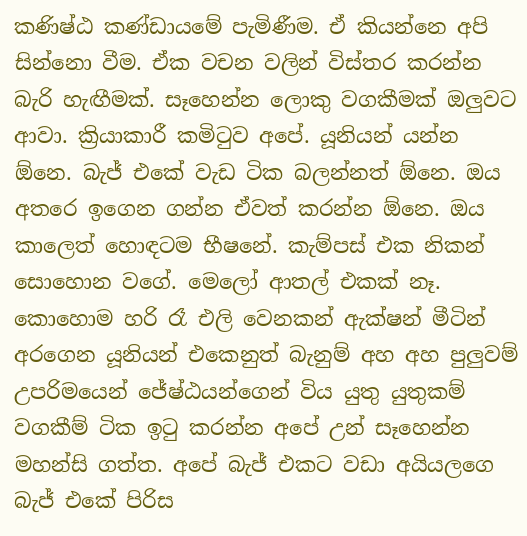කණිෂ්ඨ කණ්ඩායමේ පැමිණීම. ඒ කියන්නෙ අපි සින්නො වීම. ඒක වචන වලින් විස්තර කරන්න බැරි හැඟීමක්. සෑහෙන්න ලොකු වගකීමක් ඔලුවට ආවා. ක්‍රියාකාරී කමිටුව අපේ. යූනියන් යන්න ඕනෙ. බැජ් එකේ වැඩ ටික බලන්නත් ඕනෙ. ඔය අතරෙ ඉගෙන ගන්න ඒවත් කරන්න ඕනෙ. ඔය කාලෙත් හොඳටම භීෂනේ. කැම්පස් එක නිකන් සොහොන වගේ. මෙලෝ ආතල් එකක් නෑ. කොහොම හරි රෑ එලි වෙනකන් ඇක්ෂන් මීටින් අරගෙන යූනියන් එකෙනුත් බැනුම් අහ අහ පුලුවම් උපරිමයෙන් ජේෂ්ඨයන්ගෙන් විය යුතු යුතුකම් වගකීම් ටික ඉටු කරන්න අපේ උන් සෑහෙන්න මහන්සි ගත්ත. අපේ බැජ් එකට වඩා අයියලගෙ බැජ් එකේ පිරිස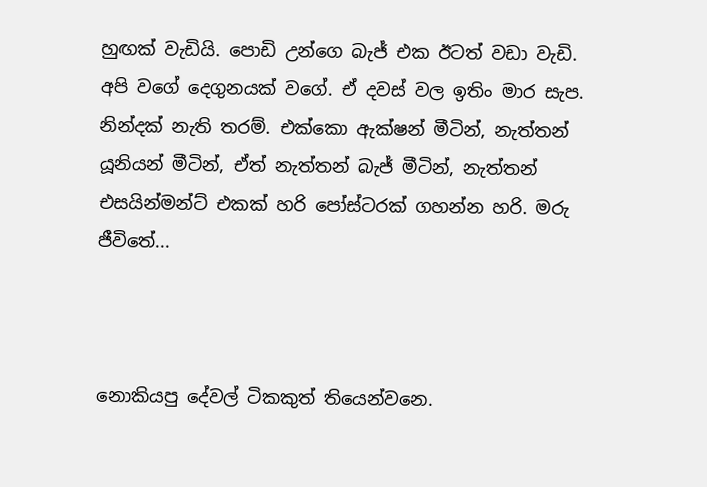හුඟක් වැඩියි. පොඩි උන්ගෙ බැජ් එක ඊටත් වඩා වැඩි. අපි වගේ දෙගුනයක් වගේ. ඒ දවස් වල ඉතිං මාර සැප. නින්දක් නැති තරම්. එක්කො ඇක්ෂන් මීටින්, නැත්තන් යූනියන් මීටින්, ඒත් නැත්තන් බැජ් මීටින්, නැත්තන් එසයින්මන්ට් එකක් හරි පෝස්ටරක් ගහන්න හරි. මරු ජීවිතේ...



නොකියපු දේවල් ටිකකුත් තියෙන්වනෙ.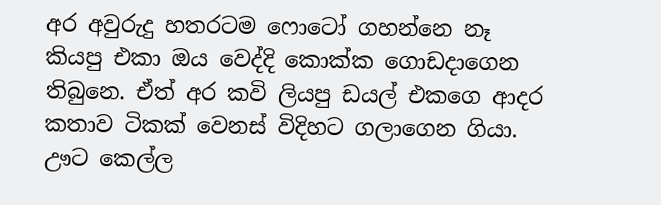අර අවුරුදු හතරටම ෆොටෝ ගහන්නෙ නෑ කියපු එකා ඔය වෙද්දි කොක්ක ගොඩදාගෙන තිබුනෙ. ඒත් අර කවි ලියපු ඩයල් එකගෙ ආදර කතාව ටිකක් වෙනස් විදිහට ගලාගෙන ගියා. ඌට කෙල්ල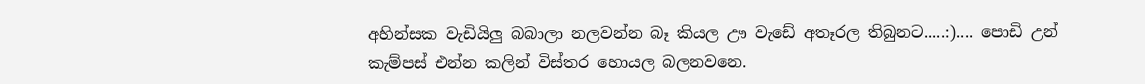අහින්සක වැඩියිලු බබාලා නලවන්න බෑ කියල ඌ වැඩේ අතෑරල තිබුනට.....:).... පොඩි උන් කැම්පස් එන්න කලින් විස්තර හොයල බලනවනෙ.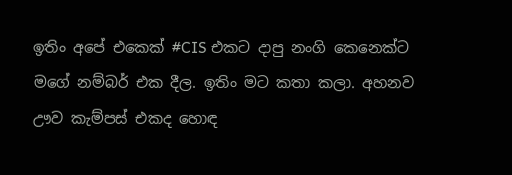ඉතිං අපේ එකෙක් #CIS එකට දාපු නංගි කෙනෙක්ට මගේ නම්බර් එක දීල. ඉතිං මට කතා කලා. අහනව ඌව කැම්පස් එකද හොඳ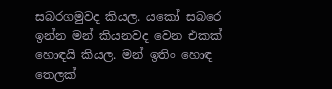සබරගමුවද කියල. යකෝ සබරෙ ඉන්න මන් කියනවද වෙන එකක් හොඳයි කියල. මන් ඉතිං හොඳ තෙලක්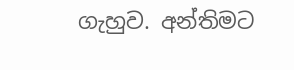ගැහුව. අන්තිමට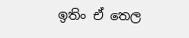ඉතිං ඒ තෙල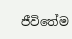ජීවිතේම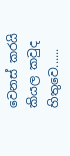වෙනස් කරයි කියල කවුද හිතුවෙ......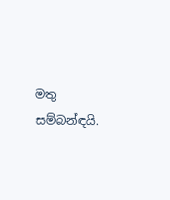මතු සම්බන්ඳයි.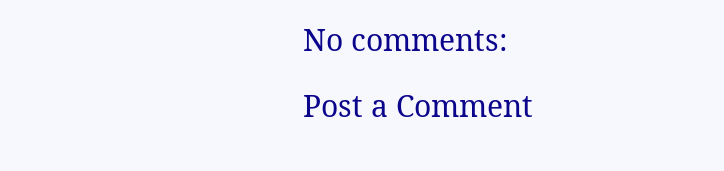No comments:

Post a Comment